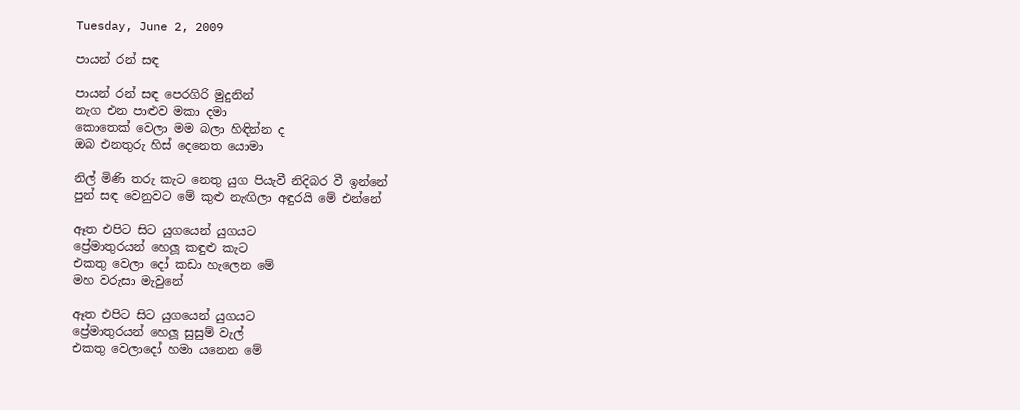Tuesday, June 2, 2009

පායන් රන් සඳ

පායන් රන් සඳ පෙරගිරි මුදුනින්
නැග එන පාළුව මකා දමා
කොතෙක් වෙලා මම බලා හිඳින්න ද
ඔබ එනතුරු හිස් දෙනෙත යොමා

නිල් මිණි තරු කැට නෙතු යුග පියැවී නිදිබර වී ඉන්නේ
පුන් සඳ වෙනුවට මේ කුළු නැඟිලා අඳුරයි මේ එන්නේ

ඈත එපිට සිට යුගයෙන් යුගයට
ප්‍රේමාතුරයන් හෙලූ කඳුළු කැට
එකතු වෙලා දෝ කඩා හැලෙන මේ
මහ වරුසා මැවුනේ

ඈත එපිට සිට යුගයෙන් යුගයට
ප්‍රේමාතුරයන් හෙලූ සුසුම් වැල්
එකතු වෙලාදෝ හමා යනෙන මේ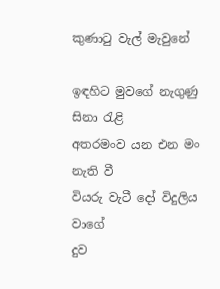කුණාටු වැල් මැවුනේ

ඉඳහිට මුවගේ නැගුණු සිනා රැළි
අතරමංව යන එන මං නැති වී
වියරු වැටී දෝ විදුලිය වාගේ
දුව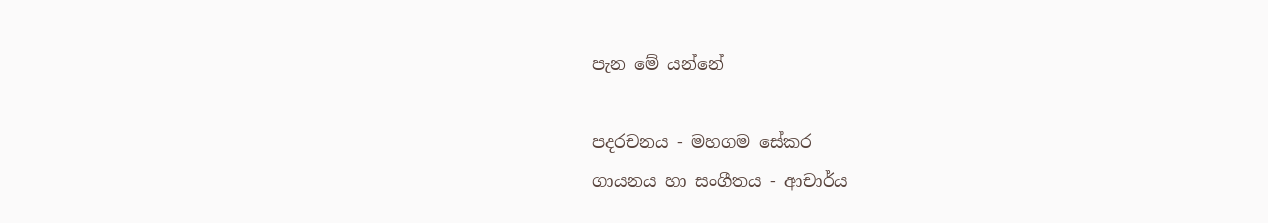පැන මේ යන්නේ

පදරචනය - මහගම සේකර
ගායනය හා සංගීතය - ආචාර්ය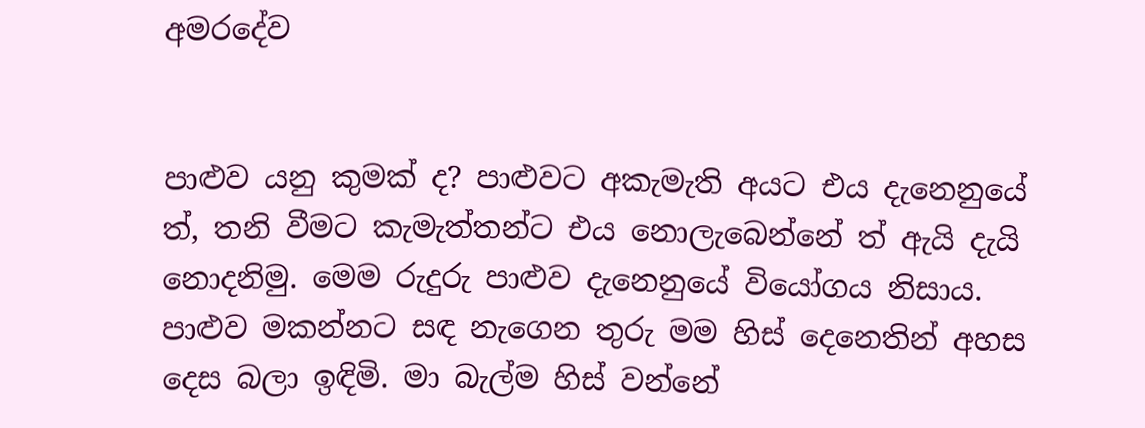අමරදේව


පාළුව යනු කුමක් ද? පාළුවට අකැමැති අයට එය දැනෙනුයේ ත්, තනි වීමට කැමැත්තන්ට එය නොලැබෙන්නේ ත් ඇයි දැයි නොදනිමු. මෙම රුදුරු පාළුව දැනෙනුයේ වියෝගය නිසාය. පාළුව මකන්නට සඳ නැගෙන තුරු මම හිස් දෙනෙතින් අහස දෙස බලා ඉඳිමි. මා බැල්ම හිස් වන්නේ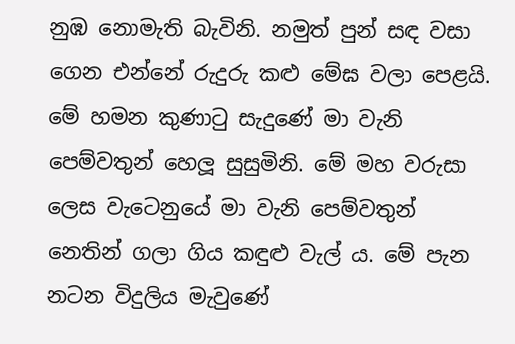නුඹ නොමැති බැවිනි. නමුත් පුන් සඳ වසා ගෙන එන්නේ රුදුරු කළු මේඝ වලා පෙළයි. මේ හමන කුණාටු සැදුණේ මා වැනි පෙම්වතුන් හෙලූ සුසුමිනි. මේ මහ වරුසා ලෙස වැටෙනුයේ මා වැනි පෙම්වතුන් නෙතින් ගලා ගිය කඳුළු වැල් ය. මේ පැන නටන විදුලිය මැවුණේ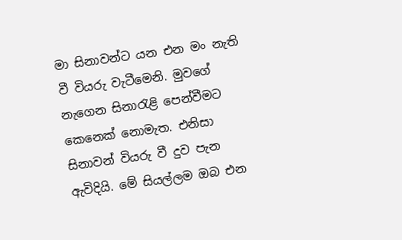මා සිනාවන්ට යන එන මං නැති වී වියරු වැටීමෙනි. මුවගේ නැගෙන සිනාරැළි පෙන්වීමට කෙනෙක් නොමැත. එනිසා සිනාවන් වියරු වී දුව පැන ඇවිදියි. මේ සියල්ලම ඔබ එන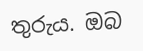තුරුය. ඔබ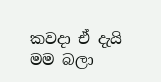කවදා ඒ දැයි මම බලා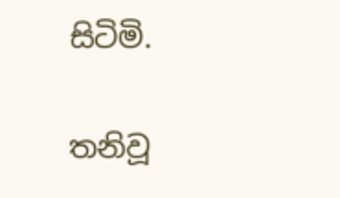සිටිමි.

තනිවූ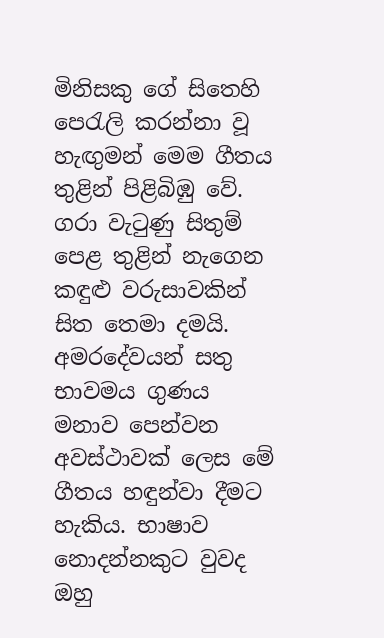මිනිසකු ගේ සිතෙහි පෙරැලි කරන්නා වූ හැඟුමන් මෙම ගීතය තුළින් පිළිබිඹු වේ. ගරා වැටුණු සිතුම් පෙළ තුළින් නැගෙන කඳුළු වරුසාවකින් සිත තෙමා දමයි. අමරදේවයන් සතු භාවමය ගුණය මනාව පෙන්වන අවස්ථාවක් ලෙස මේ ගීතය හඳුන්වා දීමට හැකිය. භාෂාව නොදන්නකුට වුවද ඔහු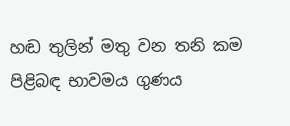හඬ තුලින් මතු වන තනි කම පිළිබඳ භාවමය ගුණය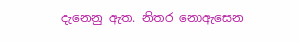දැනෙනු ඇත. නිතර නොඇසෙන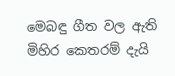මෙබඳු ගීත වල ඇති මිහිර කෙතරම් දැයි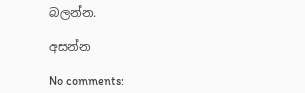බලන්න.

අසන්න

No comments: